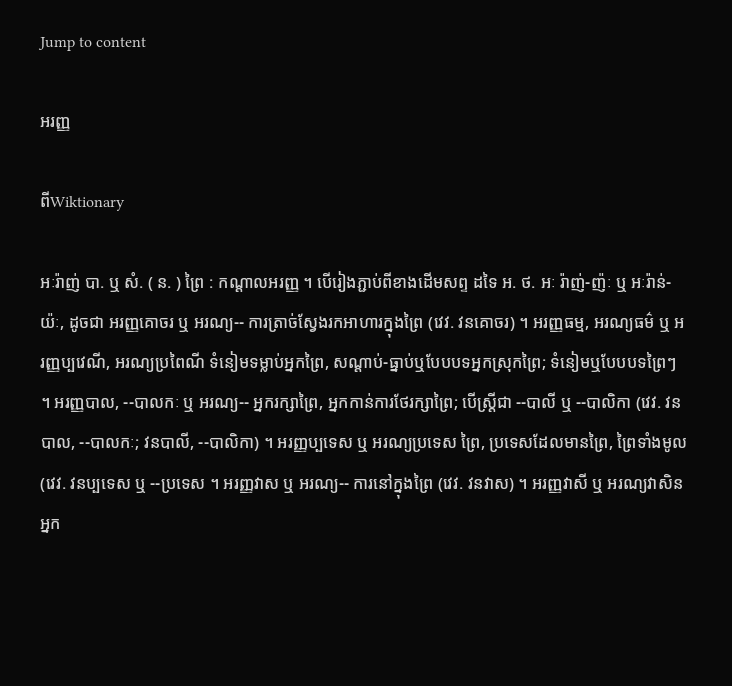Jump to content

អរញ្ញ

ពីWiktionary

អៈរ៉ាញ់ បា. ឬ សំ. ( ន. ) ព្រៃ : កណ្តាលអរញ្ញ ។ បើរៀងភ្ជាប់ពីខាងដើមសព្ទ ដទៃ អ. ថ. អៈ រ៉ាញ់-ញ៉ៈ ឬ អៈរ៉ាន់-យ៉ៈ, ដូចជា អរញ្ញគោចរ ឬ អរណ្យ-- ការត្រាច់ស្វែងរកអាហារក្នុងព្រៃ (វេវ. វនគោចរ) ។ អរញ្ញធម្ម, អរណ្យធម៌ ឬ អរញ្ញប្បវេណី, អរណ្យប្រពៃណី ទំនៀមទម្លាប់អ្នកព្រៃ, សណ្តាប់-ធ្នាប់ឬបែបបទអ្នកស្រុកព្រៃ; ទំនៀមឬបែបបទព្រៃៗ ។ អរញ្ញបាល, --បាលកៈ ឬ អរណ្យ-- អ្នករក្សាព្រៃ, អ្នកកាន់ការថែរក្សាព្រៃ; បើស្ត្រីជា --បាលី ឬ --បាលិកា (វេវ. វនបាល, --បាលកៈ; វនបាលី, --បាលិកា) ។ អរញ្ញប្បទេស ឬ អរណ្យប្រទេស ព្រៃ, ប្រទេសដែលមានព្រៃ, ព្រៃទាំងមូល (វេវ. វនប្បទេស ឬ --ប្រទេស ។ អរញ្ញវាស ឬ អរណ្យ-- ការនៅក្នុងព្រៃ (វេវ. វនវាស) ។ អរញ្ញវាសី ឬ អរណ្យវាសិន អ្នក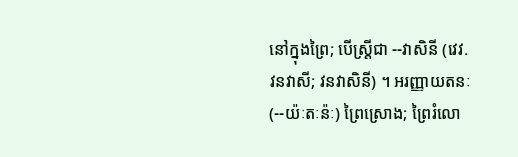នៅក្នុងព្រៃ; បើស្ត្រីជា --វាសិនី (វេវ. វនវាសី; វនវាសិនី) ។ អរញ្ញាយតនៈ (--យ៉ៈតៈន៉ៈ) ព្រៃស្រោង; ព្រៃរំលោ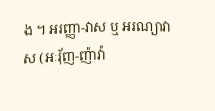ង ។ អរញ្ញា-វាស ឬ អរណ្យាវាស (អៈរុ័ញ-ញ៉ាវ៉ា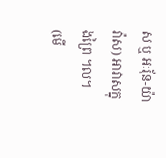ស ឬ អៈរុ័ន-យ៉ាវ៉ាស) អាវាសក្នុងព្រៃ ។ល។ (មើ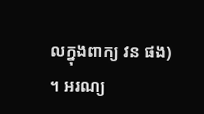លក្នុងពាក្យ វន ផង) ។ អរណ្យ